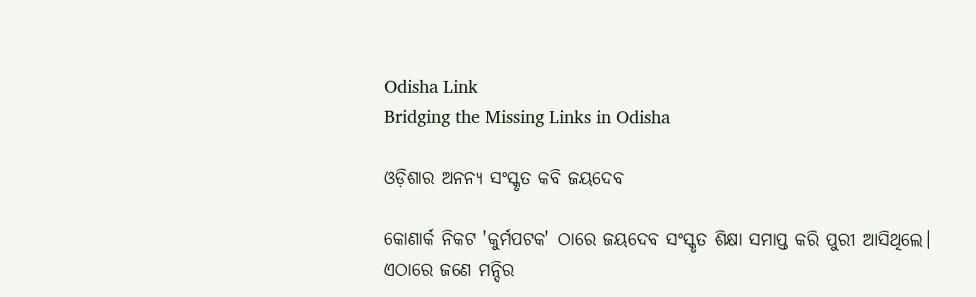Odisha Link
Bridging the Missing Links in Odisha

ଓଡ଼ିଶାର ଅନନ୍ୟ ସଂସ୍କୃତ କବି ଜୟଦେବ

କୋଣାର୍କ ନିକଟ 'କୁର୍ମପଟକ' ଠାରେ ଜୟଦେବ ସଂସ୍କୃତ ଶିକ୍ଷା ସମାପ୍ତ କରି ପୁରୀ ଆସିଥିଲେ। ଏଠାରେ ଜଣେ ମନ୍ଦିର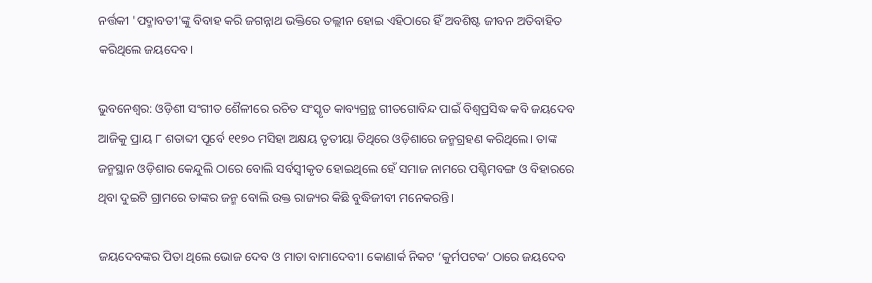ନର୍ତ୍ତକୀ 'ପଦ୍ମାବତୀ'ଙ୍କୁ ବିବାହ କରି ଜଗନ୍ନାଥ ଭକ୍ତିରେ ତଲ୍ଲୀନ ହୋଇ ଏହିଠାରେ ହିଁ ଅବଶିଷ୍ଟ ଜୀବନ ଅତିବାହିତ କରିଥିଲେ ଜୟଦେବ।

ଭୁବନେଶ୍ବର: ଓଡ଼ିଶୀ ସଂଗୀତ ଶୈଳୀରେ ରଚିତ ସଂସ୍କୃତ କାବ୍ୟଗ୍ରନ୍ଥ ଗୀତଗୋବିନ୍ଦ ପାଇଁ ବିଶ୍ବପ୍ରସିଦ୍ଧ କବି ଜୟଦେବ ଆଜିକୁ ପ୍ରାୟ ୮ ଶତାବ୍ଦୀ ପୂର୍ବେ ୧୧୭୦ ମସିହା ଅକ୍ଷୟ ତୃତୀୟା ତିଥିରେ ଓଡ଼ିଶାରେ ଜନ୍ମଗ୍ରହଣ କରିଥିଲେ। ତାଙ୍କ ଜନ୍ମସ୍ଥାନ ଓଡ଼ିଶାର କେନ୍ଦୁଲି ଠାରେ ବୋଲି ସର୍ବସ୍ବୀକୃତ ହୋଇଥିଲେ ହେଁ ସମାଜ ନାମରେ ପଶ୍ଚିମବଙ୍ଗ ଓ ବିହାରରେ ଥିବା ଦୁଇଟି ଗ୍ରାମରେ ତାଙ୍କର ଜନ୍ମ ବୋଲି ଉକ୍ତ ରାଜ୍ୟର କିଛି ବୁଦ୍ଧିଜୀବୀ ମନେକରନ୍ତି।

ଜୟଦେବଙ୍କର ପିତା ଥିଲେ ଭୋଜ ଦେବ ଓ ମାତା ବାମାଦେବୀ। କୋଣାର୍କ ନିକଟ ‘କୁର୍ମପଟକ’ ଠାରେ ଜୟଦେବ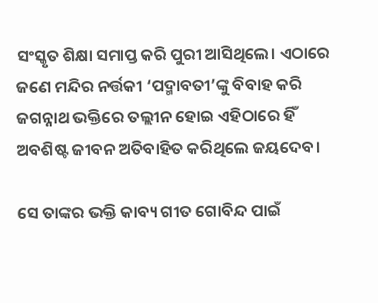ସଂସ୍କୃତ ଶିକ୍ଷା ସମାପ୍ତ କରି ପୁରୀ ଆସିଥିଲେ। ଏଠାରେ ଜଣେ ମନ୍ଦିର ନର୍ତ୍ତକୀ ‘ପଦ୍ମାବତୀ’ଙ୍କୁ ବିବାହ କରି ଜଗନ୍ନାଥ ଭକ୍ତିରେ ତଲ୍ଲୀନ ହୋଇ ଏହିଠାରେ ହିଁ ଅବଶିଷ୍ଟ ଜୀବନ ଅତିବାହିତ କରିଥିଲେ ଜୟଦେବ।

ସେ ତାଙ୍କର ଭକ୍ତି କାବ୍ୟ ଗୀତ ଗୋବିନ୍ଦ ପାଇଁ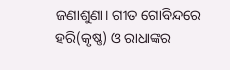ଜଣାଶୁଣା। ଗୀତ ଗୋବିନ୍ଦରେ ହରି(କୃଷ୍ଣ) ଓ ରାଧାଙ୍କର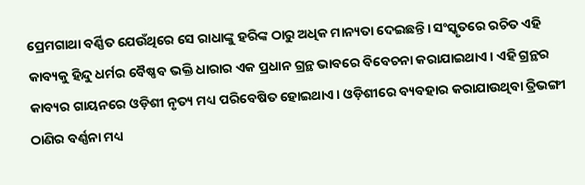ପ୍ରେମଗାଥା ବର୍ଣ୍ଣିତ ଯେଉଁଥିରେ ସେ ରାଧାଙ୍କୁ ହରିଙ୍କ ଠାରୁ ଅଧିକ ମାନ୍ୟତା ଦେଇଛନ୍ତି। ସଂସ୍କୃତରେ ରଚିତ ଏହି କାବ୍ୟକୁ ହିନ୍ଦୁ ଧର୍ମର ବୈଷ୍ଣବ ଭକ୍ତି ଧାରାର ଏକ ପ୍ରଧାନ ଗ୍ରନ୍ଥ ଭାବରେ ବିବେଚନା କରାଯାଇଥାଏ। ଏହି ଗ୍ରନ୍ଥର କାବ୍ୟର ଗାୟନରେ ଓଡ଼ିଶୀ ନୃତ୍ୟ ମଧ୍ୟ ପରିବେଷିତ ହୋଇଥାଏ। ଓଡ଼ିଶୀରେ ବ୍ୟବହାର କରାଯାଉଥିବା ତ୍ରିଭଙ୍ଗୀ ଠାଣିର ବର୍ଣ୍ଣନା ମଧ୍ୟ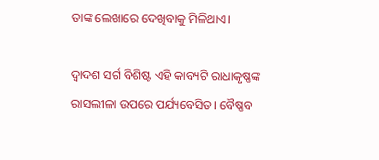ତାଙ୍କ ଲେଖାରେ ଦେଖିବାକୁ ମିଳିଥାଏ।

ଦ୍ୱାଦଶ ସର୍ଗ ବିଶିଷ୍ଟ ଏହି କାବ୍ୟଟି ରାଧାକୃଷ୍ଣଙ୍କ ରାସଲୀଳା ଉପରେ ପର୍ଯ୍ୟବେସିତ। ବୈଷ୍ଣବ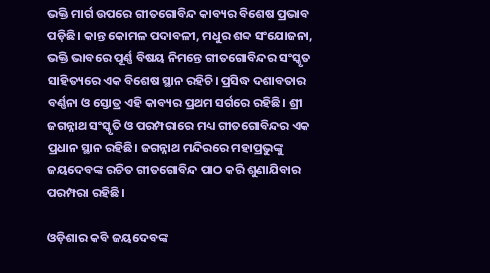ଭକ୍ତି ମାର୍ଗ ଉପରେ ଗୀତଗୋବିନ୍ଦ କାବ୍ୟର ବିଶେଷ ପ୍ରଭାବ ପଡ଼ିଛି। କାନ୍ତ କୋମଳ ପଦାବଳୀ, ମଧୁର ଶବ୍ଦ ସଂଯୋଜନା, ଭକ୍ତି ଭାବରେ ପୂର୍ଣ୍ଣ ବିଷୟ ନିମନ୍ତେ ଗୀତଗୋବିନ୍ଦର ସଂସ୍କୃତ ସାହିତ୍ୟରେ ଏକ ବିଶେଷ ସ୍ଥାନ ରହିଚି। ପ୍ରସିଦ୍ଧ ଦଶାବତାର ବର୍ଣ୍ଣନା ଓ ସ୍ତୋତ୍ର ଏହି କାବ୍ୟର ପ୍ରଥମ ସର୍ଗରେ ରହିଛି। ଶ୍ରୀ ଜଗନ୍ନାଥ ସଂସ୍କୃତି ଓ ପରମ୍ପରାରେ ମଧ୍ୟ ଗୀତଗୋବିନ୍ଦର ଏକ ପ୍ରଧାନ ସ୍ଥାନ ରହିଛି। ଜଗନ୍ନାଥ ମନ୍ଦିରରେ ମହାପ୍ରଭୁଙ୍କୁ ଜୟଦେବଙ୍କ ରଚିତ ଗୀତଗୋବିନ୍ଦ ପାଠ କରି ଶୁଣାଯିବାର ପରମ୍ପରା ରହିଛି।

ଓଡ଼ିଶାର କବି ଜୟଦେବଙ୍କ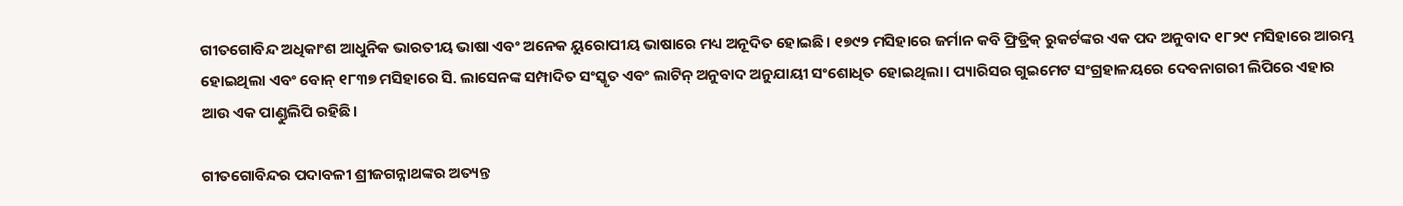ଗୀତଗୋବିନ୍ଦ ଅଧିକାଂଶ ଆଧୁନିକ ଭାରତୀୟ ଭାଷା ଏବଂ ଅନେକ ୟୁରୋପୀୟ ଭାଷାରେ ମଧ୍ୟ ଅନୂଦିତ ହୋଇଛି। ୧୭୯୨ ମସିହାରେ ଜର୍ମାନ କବି ଫ୍ରିଡ୍ରିକ୍ ରୁକର୍ଟଙ୍କର ଏକ ପଦ ଅନୁବାଦ ୧୮୨୯ ମସିହାରେ ଆରମ୍ଭ ହୋଇଥିଲା ଏବଂ ବୋନ୍ ୧୮୩୭ ମସିହାରେ ସି. ଲାସେନଙ୍କ ସମ୍ପାଦିତ ସଂସ୍କୃତ ଏବଂ ଲାଟିନ୍ ଅନୁବାଦ ଅନୁଯାୟୀ ସଂଶୋଧିତ ହୋଇଥିଲା। ପ୍ୟାରିସର ଗୁଇମେଟ ସଂଗ୍ରହାଳୟରେ ଦେବନାଗରୀ ଲିପିରେ ଏହାର ଆଉ ଏକ ପାଣ୍ଡୁଲିପି ରହିଛି।

ଗୀତଗୋବିନ୍ଦର ପଦାବଳୀ ଶ୍ରୀଜଗନ୍ନାଥଙ୍କର ଅତ୍ୟନ୍ତ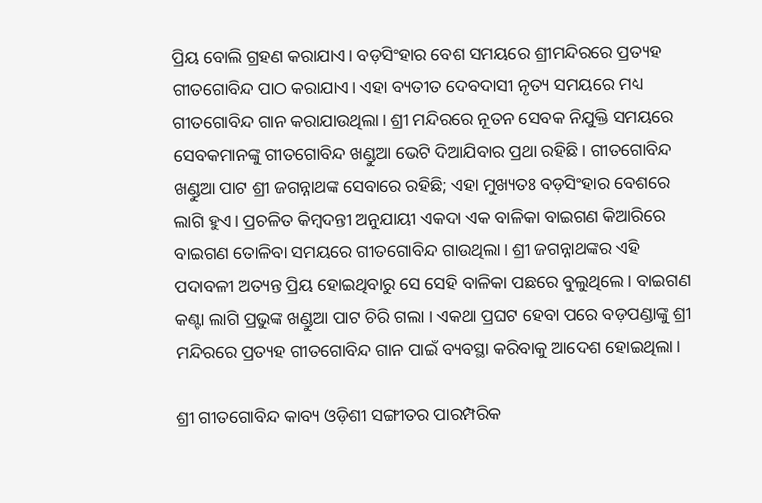ପ୍ରିୟ ବୋଲି ଗ୍ରହଣ କରାଯାଏ। ବଡ଼ସିଂହାର ବେଶ ସମୟରେ ଶ୍ରୀମନ୍ଦିରରେ ପ୍ରତ୍ୟହ ଗୀତଗୋବିନ୍ଦ ପାଠ କରାଯାଏ। ଏହା ବ୍ୟତୀତ ଦେବଦାସୀ ନୃତ୍ୟ ସମୟରେ ମଧ୍ୟ ଗୀତଗୋବିନ୍ଦ ଗାନ କରାଯାଉଥିଲା। ଶ୍ରୀ ମନ୍ଦିରରେ ନୂତନ ସେବକ ନିଯୁକ୍ତି ସମୟରେ ସେବକମାନଙ୍କୁ ଗୀତଗୋବିନ୍ଦ ଖଣ୍ଡୁଆ ଭେଟି ଦିଆଯିବାର ପ୍ରଥା ରହିଛି। ଗୀତଗୋବିନ୍ଦ ଖଣ୍ଡୁଆ ପାଟ ଶ୍ରୀ ଜଗନ୍ନାଥଙ୍କ ସେବାରେ ରହିଛି; ଏହା ମୁଖ୍ୟତଃ ବଡ଼ସିଂହାର ବେଶରେ ଲାଗି ହୁଏ। ପ୍ରଚଳିତ କିମ୍ବଦନ୍ତୀ ଅନୁଯାୟୀ ଏକଦା ଏକ ବାଳିକା ବାଇଗଣ କିଆରିରେ ବାଇଗଣ ତୋଳିବା ସମୟରେ ଗୀତଗୋବିନ୍ଦ ଗାଉଥିଲା। ଶ୍ରୀ ଜଗନ୍ନାଥଙ୍କର ଏହି ପଦାବଳୀ ଅତ୍ୟନ୍ତ ପ୍ରିୟ ହୋଇଥିବାରୁ ସେ ସେହି ବାଳିକା ପଛରେ ବୁଲୁଥିଲେ। ବାଇଗଣ କଣ୍ଟା ଲାଗି ପ୍ରଭୁଙ୍କ ଖଣ୍ଡୁଆ ପାଟ ଚିରି ଗଲା । ଏକଥା ପ୍ରଘଟ ହେବା ପରେ ବଡ଼ପଣ୍ଡାଙ୍କୁ ଶ୍ରୀ ମନ୍ଦିରରେ ପ୍ରତ୍ୟହ ଗୀତଗୋବିନ୍ଦ ଗାନ ପାଇଁ ବ୍ୟବସ୍ଥା କରିବାକୁ ଆଦେଶ ହୋଇଥିଲା।

ଶ୍ରୀ ଗୀତଗୋବିନ୍ଦ କାବ୍ୟ ଓଡ଼ିଶୀ ସଙ୍ଗୀତର ପାରମ୍ପରିକ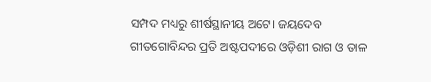ସମ୍ପଦ ମଧ୍ୟରୁ ଶୀର୍ଷସ୍ଥାନୀୟ ଅଟେ। ଜୟଦେବ ଗୀତଗୋବିନ୍ଦର ପ୍ରତି ଅଷ୍ଟପଦୀରେ ଓଡ଼ିଶୀ ରାଗ ଓ ତାଳ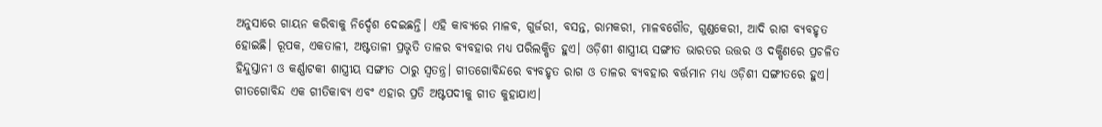ଅନୁସାରେ ଗାୟନ କରିବାକୁ ନିର୍ଦ୍ଦେଶ ଦେଇଛନ୍ତି। ଏହି କାବ୍ୟରେ ମାଳବ, ଗୁର୍ଜରୀ, ବସନ୍ତ, ରାମକରୀ, ମାଳବଗୌଡ, ଗୁଣ୍ଡକେରୀ, ଆଦି ରାଗ ବ୍ୟବହୃତ ହୋଇଛି। ରୂପକ, ଏକତାଳୀ, ଅଷ୍ଟତାଳୀ ପ୍ରଭୃତି ତାଳର ବ୍ୟବହାର ମଧ୍ୟ ପରିଲକ୍ଷିତ ହୁଏ। ଓଡ଼ିଶୀ ଶାସ୍ତ୍ରୀୟ ସଙ୍ଗୀତ ଭାରତର ଉତ୍ତର ଓ ଦକ୍ଷିଣରେ ପ୍ରଚଳିତ ହିନ୍ଦୁସ୍ତାନୀ ଓ କର୍ଣ୍ଣାଟକୀ ଶାସ୍ତ୍ରୀୟ ସଙ୍ଗୀତ ଠାରୁ ସ୍ୱତନ୍ତ୍ର। ଗୀତଗୋବିନ୍ଦରେ ବ୍ୟବହୃତ ରାଗ ଓ ତାଳର ବ୍ୟବହାର ବର୍ତ୍ତମାନ ମଧ୍ୟ ଓଡ଼ିଶୀ ସଙ୍ଗୀତରେ ହୁଏ। ଗୀତଗୋବିନ୍ଦ ଏକ ଗୀତିକାବ୍ୟ ଏବଂ ଏହାର ପ୍ରତି ଅଷ୍ଟପଦୀକୁ ଗୀତ କୁହାଯାଏ।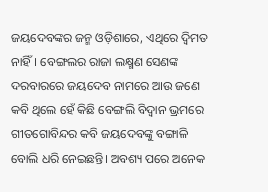ଜୟଦେବଙ୍କର ଜନ୍ମ ଓଡ଼ିଶାରେ, ଏଥିରେ ଦ୍ବିମତ ନାହିଁ। ବେଙ୍ଗଲର ରାଜା ଲକ୍ଷ୍ମଣ ସେଣଙ୍କ ଦରବାରରେ ଜୟଦେବ ନାମରେ ଆଉ ଜଣେ କବି ଥିଲେ ହେଁ କିଛି ବେଙ୍ଗଲି ବିଦ୍ବାନ ଭ୍ରମରେ ଗୀତଗୋବିନ୍ଦର କବି ଜୟଦେବଙ୍କୁ ବଙ୍ଗାଳି ବୋଲି ଧରି ନେଇଛନ୍ତି। ଅବଶ୍ୟ ପରେ ଅନେକ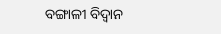ବଙ୍ଗାଳୀ ବିଦ୍ବାନ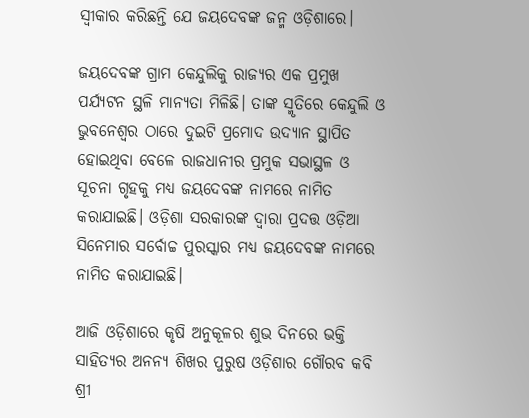ସ୍ବୀକାର କରିଛନ୍ତି ଯେ ଜୟଦେବଙ୍କ ଜନ୍ମ ଓଡ଼ିଶାରେ।

ଜୟଦେବଙ୍କ ଗ୍ରାମ କେନ୍ଦୁଲିକୁ ରାଜ୍ୟର ଏକ ପ୍ରମୁଖ ପର୍ଯ୍ୟଟନ ସ୍ଥଳି ମାନ୍ୟତା ମିଳିଛି। ତାଙ୍କ ସ୍ମୃତିରେ କେନ୍ଦୁଲି ଓ ଭୁବନେଶ୍ବର ଠାରେ ଦୁଇଟି ପ୍ରମୋଦ ଉଦ୍ୟାନ ସ୍ଥାପିତ ହୋଇଥିବା ବେଳେ ରାଜଧାନୀର ପ୍ରମୁକ ସଭାସ୍ଥଳ ଓ ସୂଚନା ଗୃହକୁ ମଧ୍ୟ ଜୟଦେବଙ୍କ ନାମରେ ନାମିତ କରାଯାଇଛି। ଓଡ଼ିଶା ସରକାରଙ୍କ ଦ୍ବାରା ପ୍ରଦତ୍ତ ଓଡ଼ିଆ ସିନେମାର ସର୍ବୋଚ୍ଚ ପୁରସ୍କାର ମଧ୍ୟ ଜୟଦେବଙ୍କ ନାମରେ ନାମିତ କରାଯାଇଛି।

ଆଜି ଓଡ଼ିଶାରେ କୃଷି ଅନୁକୂଳର ଶୁଭ ଦିନରେ ଭକ୍ତି ସାହିତ୍ୟର ଅନନ୍ୟ ଶିଖର ପୁରୁଷ ଓଡ଼ିଶାର ଗୌରବ କବି ଶ୍ରୀ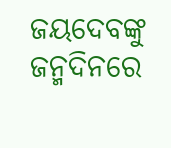ଜୟଦେବଙ୍କୁ ଜନ୍ମଦିନରେ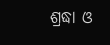ଶ୍ରଦ୍ଧା ଓ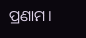ପ୍ରଣାମ।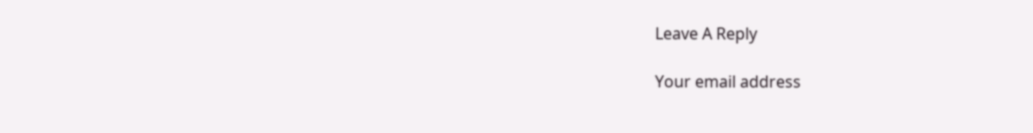Leave A Reply

Your email address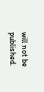will not be published.